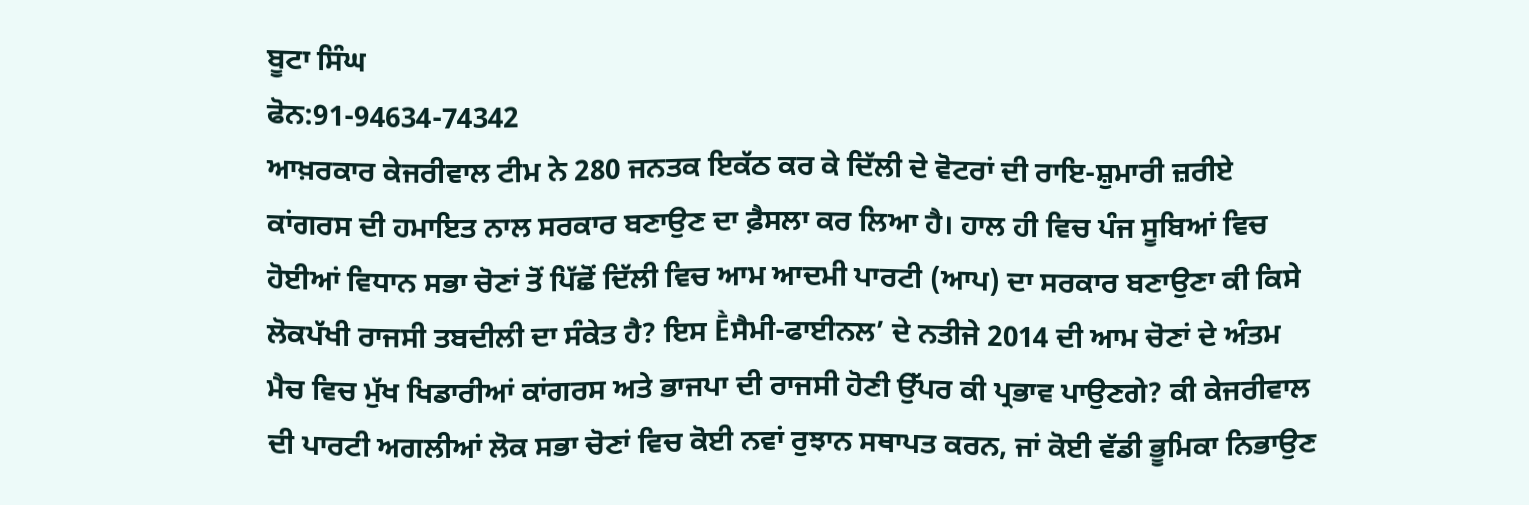ਬੂਟਾ ਸਿੰਘ
ਫੋਨ:91-94634-74342
ਆਖ਼ਰਕਾਰ ਕੇਜਰੀਵਾਲ ਟੀਮ ਨੇ 280 ਜਨਤਕ ਇਕੱਠ ਕਰ ਕੇ ਦਿੱਲੀ ਦੇ ਵੋਟਰਾਂ ਦੀ ਰਾਇ-ਸ਼ੁਮਾਰੀ ਜ਼ਰੀਏ ਕਾਂਗਰਸ ਦੀ ਹਮਾਇਤ ਨਾਲ ਸਰਕਾਰ ਬਣਾਉਣ ਦਾ ਫ਼ੈਸਲਾ ਕਰ ਲਿਆ ਹੈ। ਹਾਲ ਹੀ ਵਿਚ ਪੰਜ ਸੂਬਿਆਂ ਵਿਚ ਹੋਈਆਂ ਵਿਧਾਨ ਸਭਾ ਚੋਣਾਂ ਤੋਂ ਪਿੱਛੋਂ ਦਿੱਲੀ ਵਿਚ ਆਮ ਆਦਮੀ ਪਾਰਟੀ (ਆਪ) ਦਾ ਸਰਕਾਰ ਬਣਾਉਣਾ ਕੀ ਕਿਸੇ ਲੋਕਪੱਖੀ ਰਾਜਸੀ ਤਬਦੀਲੀ ਦਾ ਸੰਕੇਤ ਹੈ? ਇਸ Ḕਸੈਮੀ-ਫਾਈਨਲ’ ਦੇ ਨਤੀਜੇ 2014 ਦੀ ਆਮ ਚੋਣਾਂ ਦੇ ਅੰਤਮ ਮੈਚ ਵਿਚ ਮੁੱਖ ਖਿਡਾਰੀਆਂ ਕਾਂਗਰਸ ਅਤੇ ਭਾਜਪਾ ਦੀ ਰਾਜਸੀ ਹੋਣੀ ਉੱਪਰ ਕੀ ਪ੍ਰਭਾਵ ਪਾਉਣਗੇ? ਕੀ ਕੇਜਰੀਵਾਲ ਦੀ ਪਾਰਟੀ ਅਗਲੀਆਂ ਲੋਕ ਸਭਾ ਚੋਣਾਂ ਵਿਚ ਕੋਈ ਨਵਾਂ ਰੁਝਾਨ ਸਥਾਪਤ ਕਰਨ, ਜਾਂ ਕੋਈ ਵੱਡੀ ਭੂਮਿਕਾ ਨਿਭਾਉਣ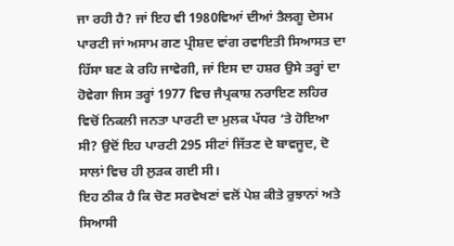ਜਾ ਰਹੀ ਹੈ? ਜਾਂ ਇਹ ਵੀ 1980ਵਿਆਂ ਦੀਆਂ ਤੈਲਗੂ ਦੇਸਮ ਪਾਰਟੀ ਜਾਂ ਅਸਾਮ ਗਣ ਪ੍ਰੀਸ਼ਦ ਵਾਂਗ ਰਵਾਇਤੀ ਸਿਆਸਤ ਦਾ ਹਿੱਸਾ ਬਣ ਕੇ ਰਹਿ ਜਾਵੇਗੀ, ਜਾਂ ਇਸ ਦਾ ਹਸ਼ਰ ਉਸੇ ਤਰ੍ਹਾਂ ਦਾ ਹੋਵੇਗਾ ਜਿਸ ਤਰ੍ਹਾਂ 1977 ਵਿਚ ਜੈਪ੍ਰਕਾਸ਼ ਨਰਾਇਣ ਲਹਿਰ ਵਿਚੋਂ ਨਿਕਲੀ ਜਨਤਾ ਪਾਰਟੀ ਦਾ ਮੁਲਕ ਪੱਧਰ ‘ਤੇ ਹੋਇਆ ਸੀ? ਉਦੋਂ ਇਹ ਪਾਰਟੀ 295 ਸੀਟਾਂ ਜਿੱਤਣ ਦੇ ਬਾਵਜੂਦ, ਦੋ ਸਾਲਾਂ ਵਿਚ ਹੀ ਲੁੜਕ ਗਈ ਸੀ।
ਇਹ ਠੀਕ ਹੈ ਕਿ ਚੋਣ ਸਰਵੇਖਣਾਂ ਵਲੋਂ ਪੇਸ਼ ਕੀਤੇ ਰੁਝਾਨਾਂ ਅਤੇ ਸਿਆਸੀ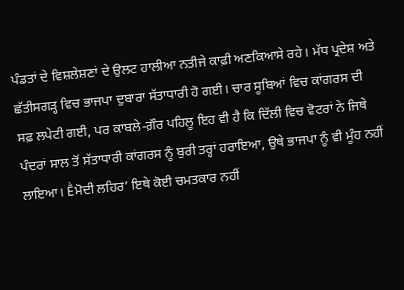ਪੰਡਤਾਂ ਦੇ ਵਿਸ਼ਲੇਸ਼ਣਾਂ ਦੇ ਉਲਟ ਹਾਲੀਆ ਨਤੀਜੇ ਕਾਫ਼ੀ ਅਣਕਿਆਸੇ ਰਹੇ। ਮੱਧ ਪ੍ਰਦੇਸ਼ ਅਤੇ ਛੱਤੀਸਗੜ੍ਹ ਵਿਚ ਭਾਜਪਾ ਦੁਬਾਰਾ ਸੱਤਾਧਾਰੀ ਹੋ ਗਈ। ਚਾਰ ਸੂਬਿਆਂ ਵਿਚ ਕਾਂਗਰਸ ਦੀ ਸਫ਼ ਲਪੇਟੀ ਗਈ, ਪਰ ਕਾਬਲੇ-ਗ਼ੌਰ ਪਹਿਲੂ ਇਹ ਵੀ ਹੈ ਕਿ ਦਿੱਲੀ ਵਿਚ ਵੋਟਰਾਂ ਨੇ ਜਿਥੇ ਪੰਦਰਾਂ ਸਾਲ ਤੋਂ ਸੱਤਾਧਾਰੀ ਕਾਂਗਰਸ ਨੂੰ ਬੁਰੀ ਤਰ੍ਹਾਂ ਹਰਾਇਆ, ਉਥੇ ਭਾਜਪਾ ਨੂੰ ਵੀ ਮੂੰਹ ਨਹੀਂ ਲਾਇਆ। Ḕਮੋਦੀ ਲਹਿਰ’ ਇਥੇ ਕੋਈ ਚਮਤਕਾਰ ਨਹੀਂ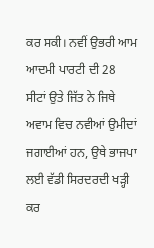ਕਰ ਸਕੀ। ਨਵੀਂ ਉਭਰੀ ਆਮ ਆਦਮੀ ਪਾਰਟੀ ਦੀ 28 ਸੀਟਾਂ ਉਤੇ ਜਿੱਤ ਨੇ ਜਿਥੇ ਅਵਾਮ ਵਿਚ ਨਵੀਆਂ ਉਮੀਦਾਂ ਜਗਾਈਆਂ ਹਨ, ਉਥੇ ਭਾਜਪਾ ਲਈ ਵੱਡੀ ਸਿਰਦਰਦੀ ਖੜ੍ਹੀ ਕਰ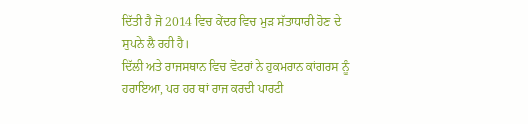ਦਿੱਤੀ ਹੈ ਜੋ 2014 ਵਿਚ ਕੇਂਦਰ ਵਿਚ ਮੁੜ ਸੱਤਾਧਾਰੀ ਹੋਣ ਦੇ ਸੁਪਨੇ ਲੈ ਰਹੀ ਹੈ।
ਦਿੱਲੀ ਅਤੇ ਰਾਜਸਥਾਨ ਵਿਚ ਵੋਟਰਾਂ ਨੇ ਹੁਕਮਰਾਨ ਕਾਂਗਰਸ ਨੂੰ ਹਰਾਇਆ, ਪਰ ਹਰ ਥਾਂ ਰਾਜ ਕਰਦੀ ਪਾਰਟੀ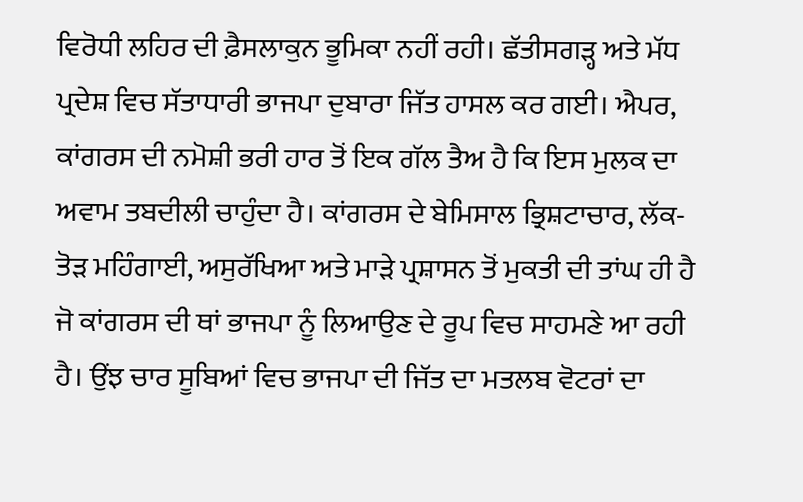ਵਿਰੋਧੀ ਲਹਿਰ ਦੀ ਫ਼ੈਸਲਾਕੁਨ ਭੂਮਿਕਾ ਨਹੀਂ ਰਹੀ। ਛੱਤੀਸਗੜ੍ਹ ਅਤੇ ਮੱਧ ਪ੍ਰਦੇਸ਼ ਵਿਚ ਸੱਤਾਧਾਰੀ ਭਾਜਪਾ ਦੁਬਾਰਾ ਜਿੱਤ ਹਾਸਲ ਕਰ ਗਈ। ਐਪਰ, ਕਾਂਗਰਸ ਦੀ ਨਮੋਸ਼ੀ ਭਰੀ ਹਾਰ ਤੋਂ ਇਕ ਗੱਲ ਤੈਅ ਹੈ ਕਿ ਇਸ ਮੁਲਕ ਦਾ ਅਵਾਮ ਤਬਦੀਲੀ ਚਾਹੁੰਦਾ ਹੈ। ਕਾਂਗਰਸ ਦੇ ਬੇਮਿਸਾਲ ਭ੍ਰਿਸ਼ਟਾਚਾਰ, ਲੱਕ-ਤੋੜ ਮਹਿੰਗਾਈ, ਅਸੁਰੱਖਿਆ ਅਤੇ ਮਾੜੇ ਪ੍ਰਸ਼ਾਸਨ ਤੋਂ ਮੁਕਤੀ ਦੀ ਤਾਂਘ ਹੀ ਹੈ ਜੋ ਕਾਂਗਰਸ ਦੀ ਥਾਂ ਭਾਜਪਾ ਨੂੰ ਲਿਆਉਣ ਦੇ ਰੂਪ ਵਿਚ ਸਾਹਮਣੇ ਆ ਰਹੀ ਹੈ। ਉਂਝ ਚਾਰ ਸੂਬਿਆਂ ਵਿਚ ਭਾਜਪਾ ਦੀ ਜਿੱਤ ਦਾ ਮਤਲਬ ਵੋਟਰਾਂ ਦਾ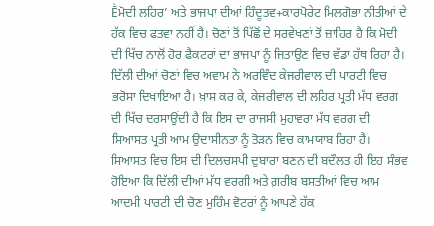Ḕਮੋਦੀ ਲਹਿਰ’ ਅਤੇ ਭਾਜਪਾ ਦੀਆਂ ਹਿੰਦੂਤਵ+ਕਾਰਪੋਰੇਟ ਮਿਲਗੋਭਾ ਨੀਤੀਆਂ ਦੇ ਹੱਕ ਵਿਚ ਫਤਵਾ ਨਹੀਂ ਹੈ। ਚੋਣਾਂ ਤੋਂ ਪਿੱਛੋਂ ਦੇ ਸਰਵੇਖਣਾਂ ਤੋਂ ਜ਼ਾਹਿਰ ਹੈ ਕਿ ਮੋਦੀ ਦੀ ਖਿੱਚ ਨਾਲੋਂ ਹੋਰ ਫੈਕਟਰਾਂ ਦਾ ਭਾਜਪਾ ਨੂੰ ਜਿਤਾਉਣ ਵਿਚ ਵੱਡਾ ਹੱਥ ਰਿਹਾ ਹੈ।
ਦਿੱਲੀ ਦੀਆਂ ਚੋਣਾਂ ਵਿਚ ਅਵਾਮ ਨੇ ਅਰਵਿੰਦ ਕੇਜਰੀਵਾਲ ਦੀ ਪਾਰਟੀ ਵਿਚ ਭਰੋਸਾ ਦਿਖਾਇਆ ਹੈ। ਖ਼ਾਸ ਕਰ ਕੇ, ਕੇਜਰੀਵਾਲ ਦੀ ਲਹਿਰ ਪ੍ਰਤੀ ਮੱਧ ਵਰਗ ਦੀ ਖਿੱਚ ਦਰਸਾਉਂਦੀ ਹੈ ਕਿ ਇਸ ਦਾ ਰਾਜਸੀ ਮੁਹਾਵਰਾ ਮੱਧ ਵਰਗ ਦੀ ਸਿਆਸਤ ਪ੍ਰਤੀ ਆਮ ਉਦਾਸੀਨਤਾ ਨੂੰ ਤੋੜਨ ਵਿਚ ਕਾਮਯਾਬ ਰਿਹਾ ਹੈ। ਸਿਆਸਤ ਵਿਚ ਇਸ ਦੀ ਦਿਲਚਸਪੀ ਦੁਬਾਰਾ ਬਣਨ ਦੀ ਬਦੌਲਤ ਹੀ ਇਹ ਸੰਭਵ ਹੋਇਆ ਕਿ ਦਿੱਲੀ ਦੀਆਂ ਮੱਧ ਵਰਗੀ ਅਤੇ ਗ਼ਰੀਬ ਬਸਤੀਆਂ ਵਿਚ ਆਮ ਆਦਮੀ ਪਾਰਟੀ ਦੀ ਚੋਣ ਮੁਹਿੰਮ ਵੋਟਰਾਂ ਨੂੰ ਆਪਣੇ ਹੱਕ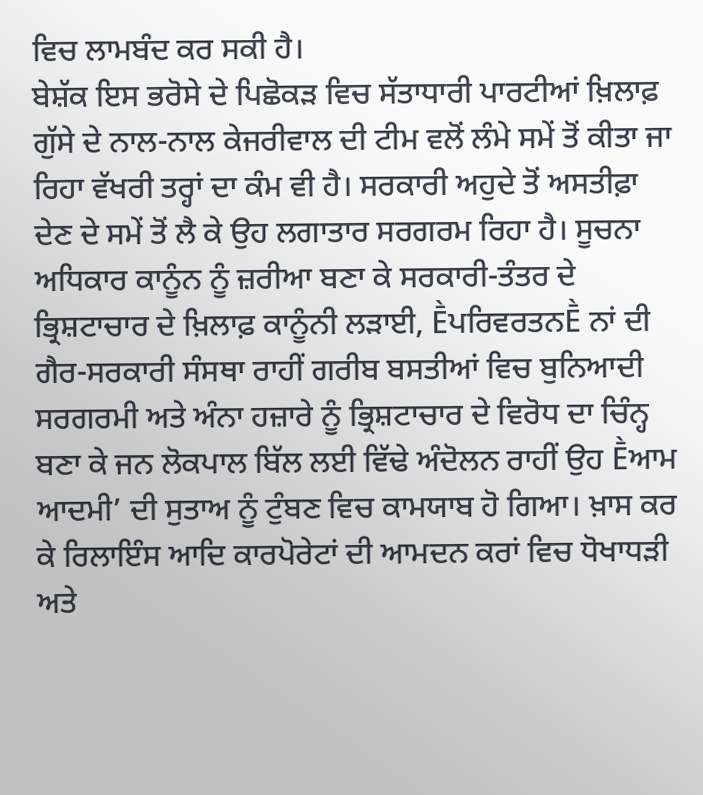ਵਿਚ ਲਾਮਬੰਦ ਕਰ ਸਕੀ ਹੈ।
ਬੇਸ਼ੱਕ ਇਸ ਭਰੋਸੇ ਦੇ ਪਿਛੋਕੜ ਵਿਚ ਸੱਤਾਧਾਰੀ ਪਾਰਟੀਆਂ ਖ਼ਿਲਾਫ਼ ਗੁੱਸੇ ਦੇ ਨਾਲ-ਨਾਲ ਕੇਜਰੀਵਾਲ ਦੀ ਟੀਮ ਵਲੋਂ ਲੰਮੇ ਸਮੇਂ ਤੋਂ ਕੀਤਾ ਜਾ ਰਿਹਾ ਵੱਖਰੀ ਤਰ੍ਹਾਂ ਦਾ ਕੰਮ ਵੀ ਹੈ। ਸਰਕਾਰੀ ਅਹੁਦੇ ਤੋਂ ਅਸਤੀਫ਼ਾ ਦੇਣ ਦੇ ਸਮੇਂ ਤੋਂ ਲੈ ਕੇ ਉਹ ਲਗਾਤਾਰ ਸਰਗਰਮ ਰਿਹਾ ਹੈ। ਸੂਚਨਾ ਅਧਿਕਾਰ ਕਾਨੂੰਨ ਨੂੰ ਜ਼ਰੀਆ ਬਣਾ ਕੇ ਸਰਕਾਰੀ-ਤੰਤਰ ਦੇ ਭ੍ਰਿਸ਼ਟਾਚਾਰ ਦੇ ਖ਼ਿਲਾਫ਼ ਕਾਨੂੰਨੀ ਲੜਾਈ, ḔਪਰਿਵਰਤਨḔ ਨਾਂ ਦੀ ਗੈਰ-ਸਰਕਾਰੀ ਸੰਸਥਾ ਰਾਹੀਂ ਗਰੀਬ ਬਸਤੀਆਂ ਵਿਚ ਬੁਨਿਆਦੀ ਸਰਗਰਮੀ ਅਤੇ ਅੰਨਾ ਹਜ਼ਾਰੇ ਨੂੰ ਭ੍ਰਿਸ਼ਟਾਚਾਰ ਦੇ ਵਿਰੋਧ ਦਾ ਚਿੰਨ੍ਹ ਬਣਾ ਕੇ ਜਨ ਲੋਕਪਾਲ ਬਿੱਲ ਲਈ ਵਿੱਢੇ ਅੰਦੋਲਨ ਰਾਹੀਂ ਉਹ Ḕਆਮ ਆਦਮੀ’ ਦੀ ਸੁਤਾਅ ਨੂੰ ਟੁੰਬਣ ਵਿਚ ਕਾਮਯਾਬ ਹੋ ਗਿਆ। ਖ਼ਾਸ ਕਰ ਕੇ ਰਿਲਾਇੰਸ ਆਦਿ ਕਾਰਪੋਰੇਟਾਂ ਦੀ ਆਮਦਨ ਕਰਾਂ ਵਿਚ ਧੋਖਾਧੜੀ ਅਤੇ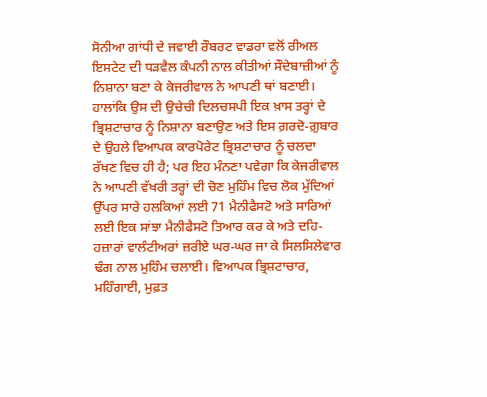ਸੋਨੀਆ ਗਾਂਧੀ ਦੇ ਜਵਾਈ ਰੌਬਰਟ ਵਾਡਰਾ ਵਲੋਂ ਰੀਅਲ ਇਸਟੇਟ ਦੀ ਧੜਵੈਲ ਕੰਪਨੀ ਨਾਲ ਕੀਤੀਆਂ ਸੌਦੇਬਾਜ਼ੀਆਂ ਨੂੰ ਨਿਸ਼ਾਨਾ ਬਣਾ ਕੇ ਕੇਜਰੀਵਾਲ ਨੇ ਆਪਣੀ ਥਾਂ ਬਣਾਈ। ਹਾਲਾਂਕਿ ਉਸ ਦੀ ਉਚੇਚੀ ਦਿਲਚਸਪੀ ਇਕ ਖ਼ਾਸ ਤਰ੍ਹਾਂ ਦੇ ਭ੍ਰਿਸ਼ਟਾਚਾਰ ਨੂੰ ਨਿਸ਼ਾਨਾ ਬਣਾਉਣ ਅਤੇ ਇਸ ਗ਼ਰਦੋ-ਗ਼ੁਬਾਰ ਦੇ ਉਹਲੇ ਵਿਆਪਕ ਕਾਰਪੋਰੇਟ ਭ੍ਰਿਸ਼ਟਾਚਾਰ ਨੂੰ ਚਲਦਾ ਰੱਖਣ ਵਿਚ ਹੀ ਹੈ; ਪਰ ਇਹ ਮੰਨਣਾ ਪਵੇਗਾ ਕਿ ਕੇਜਰੀਵਾਲ ਨੇ ਆਪਣੀ ਵੱਖਰੀ ਤਰ੍ਹਾਂ ਦੀ ਚੋਣ ਮੁਹਿੰਮ ਵਿਚ ਲੋਕ ਮੁੱਦਿਆਂ ਉੱਪਰ ਸਾਰੇ ਹਲਕਿਆਂ ਲਈ 71 ਮੈਨੀਫੈਸਟੋ ਅਤੇ ਸਾਰਿਆਂ ਲਈ ਇਕ ਸਾਂਝਾ ਮੈਨੀਫੈਸਟੋ ਤਿਆਰ ਕਰ ਕੇ ਅਤੇ ਦਹਿ-ਹਜ਼ਾਰਾਂ ਵਾਲੰਟੀਅਰਾਂ ਜ਼ਰੀਏ ਘਰ-ਘਰ ਜਾ ਕੇ ਸਿਲਸਿਲੇਵਾਰ ਢੰਗ ਨਾਲ ਮੁਹਿੰਮ ਚਲਾਈ। ਵਿਆਪਕ ਭ੍ਰਿਸ਼ਟਾਚਾਰ, ਮਹਿੰਗਾਈ, ਮੁਫ਼ਤ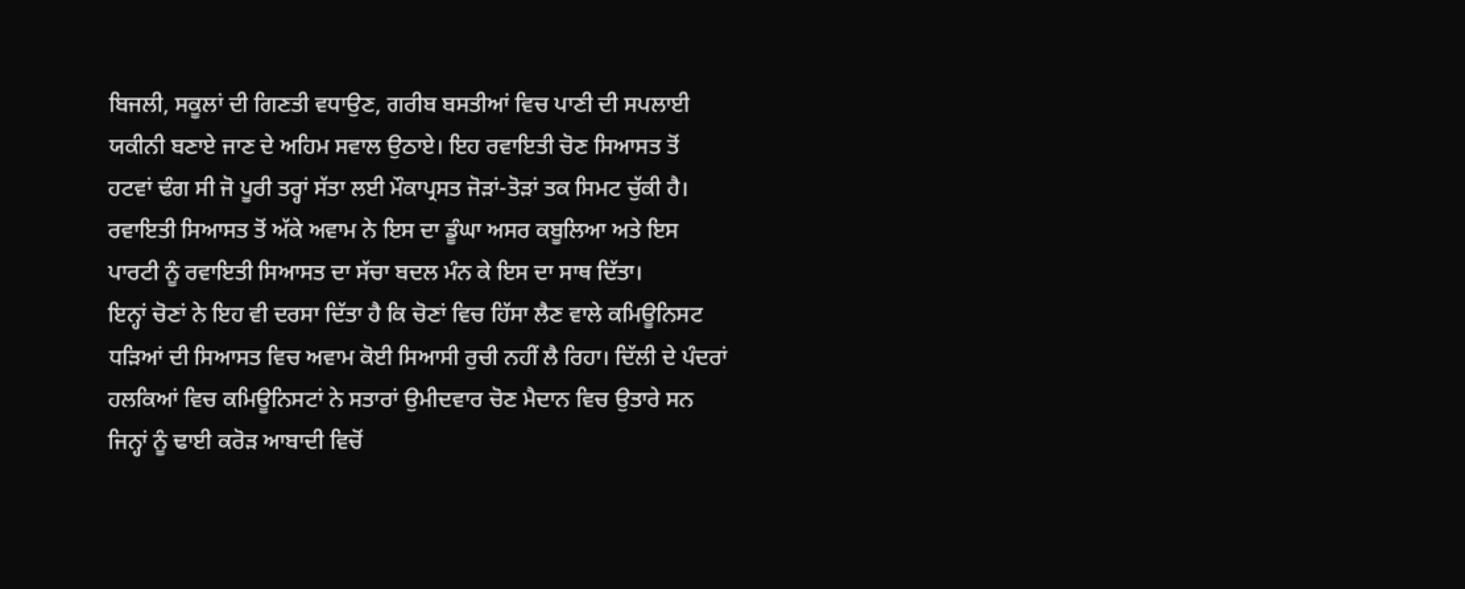ਬਿਜਲੀ, ਸਕੂਲਾਂ ਦੀ ਗਿਣਤੀ ਵਧਾਉਣ, ਗਰੀਬ ਬਸਤੀਆਂ ਵਿਚ ਪਾਣੀ ਦੀ ਸਪਲਾਈ ਯਕੀਨੀ ਬਣਾਏ ਜਾਣ ਦੇ ਅਹਿਮ ਸਵਾਲ ਉਠਾਏ। ਇਹ ਰਵਾਇਤੀ ਚੋਣ ਸਿਆਸਤ ਤੋਂ ਹਟਵਾਂ ਢੰਗ ਸੀ ਜੋ ਪੂਰੀ ਤਰ੍ਹਾਂ ਸੱਤਾ ਲਈ ਮੌਕਾਪ੍ਰਸਤ ਜੋੜਾਂ-ਤੋੜਾਂ ਤਕ ਸਿਮਟ ਚੁੱਕੀ ਹੈ। ਰਵਾਇਤੀ ਸਿਆਸਤ ਤੋਂ ਅੱਕੇ ਅਵਾਮ ਨੇ ਇਸ ਦਾ ਡੂੰਘਾ ਅਸਰ ਕਬੂਲਿਆ ਅਤੇ ਇਸ ਪਾਰਟੀ ਨੂੰ ਰਵਾਇਤੀ ਸਿਆਸਤ ਦਾ ਸੱਚਾ ਬਦਲ ਮੰਨ ਕੇ ਇਸ ਦਾ ਸਾਥ ਦਿੱਤਾ।
ਇਨ੍ਹਾਂ ਚੋਣਾਂ ਨੇ ਇਹ ਵੀ ਦਰਸਾ ਦਿੱਤਾ ਹੈ ਕਿ ਚੋਣਾਂ ਵਿਚ ਹਿੱਸਾ ਲੈਣ ਵਾਲੇ ਕਮਿਊਨਿਸਟ ਧੜਿਆਂ ਦੀ ਸਿਆਸਤ ਵਿਚ ਅਵਾਮ ਕੋਈ ਸਿਆਸੀ ਰੁਚੀ ਨਹੀਂ ਲੈ ਰਿਹਾ। ਦਿੱਲੀ ਦੇ ਪੰਦਰਾਂ ਹਲਕਿਆਂ ਵਿਚ ਕਮਿਊਨਿਸਟਾਂ ਨੇ ਸਤਾਰਾਂ ਉਮੀਦਵਾਰ ਚੋਣ ਮੈਦਾਨ ਵਿਚ ਉਤਾਰੇ ਸਨ ਜਿਨ੍ਹਾਂ ਨੂੰ ਢਾਈ ਕਰੋੜ ਆਬਾਦੀ ਵਿਚੋਂ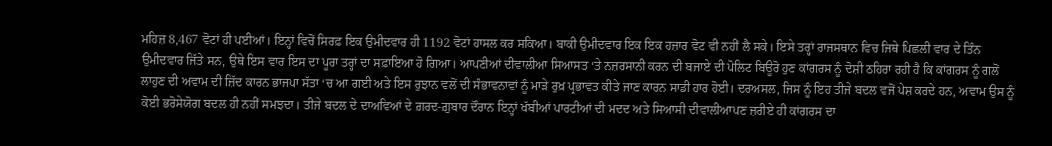ਮਹਿਜ਼ 8,467 ਵੋਟਾਂ ਹੀ ਪਈਆਂ। ਇਨ੍ਹਾਂ ਵਿਚੋਂ ਸਿਰਫ਼ ਇਕ ਉਮੀਦਵਾਰ ਹੀ 1192 ਵੋਟਾਂ ਹਾਸਲ ਕਰ ਸਕਿਆ। ਬਾਕੀ ਉਮੀਦਵਾਰ ਇਕ ਇਕ ਹਜ਼ਾਰ ਵੋਟ ਵੀ ਨਹੀਂ ਲੈ ਸਕੇ। ਇਸੇ ਤਰ੍ਹਾਂ ਰਾਜਸਥਾਨ ਵਿਚ ਜਿਥੇ ਪਿਛਲੀ ਵਾਰ ਦੇ ਤਿੰਨ ਉਮੀਦਵਾਰ ਜਿੱਤੇ ਸਨ, ਉਥੇ ਇਸ ਵਾਰ ਇਸ ਦਾ ਪੂਰਾ ਤਰ੍ਹਾਂ ਦਾ ਸਫ਼ਾਇਆ ਹੋ ਗਿਆ। ਆਪਣੀਆਂ ਦੀਵਾਲੀਆ ਸਿਆਸਤ ‘ਤੇ ਨਜ਼ਰਸਾਨੀ ਕਰਨ ਦੀ ਬਜਾਏ ਦੀ ਪੋਲਿਟ ਬਿਊਰੋ ਹੁਣ ਕਾਂਗਰਸ ਨੂੰ ਦੋਸ਼ੀ ਠਹਿਰਾ ਰਹੀ ਹੈ ਕਿ ਕਾਂਗਰਸ ਨੂੰ ਗਲੋਂ ਲਾਹੁਣ ਦੀ ਅਵਾਮ ਦੀ ਜ਼ਿੱਦ ਕਾਰਨ ਭਾਜਪਾ ਸੱਤਾ ‘ਚ ਆ ਗਈ ਅਤੇ ਇਸ ਰੁਝਾਨ ਵਲੋਂ ਦੀ ਸੰਭਾਵਨਾਵਾਂ ਨੂੰ ਮਾੜੇ ਰੁਖ਼ ਪ੍ਰਭਾਵਤ ਕੀਤੇ ਜਾਣ ਕਾਰਨ ਸਾਡੀ ਹਾਰ ਹੋਈ। ਦਰਅਸਲ, ਜਿਸ ਨੂੰ ਇਹ ਤੀਜੇ ਬਦਲ ਵਜੋਂ ਪੇਸ਼ ਕਰਦੇ ਹਨ, ਅਵਾਮ ਉਸ ਨੂੰ ਕੋਈ ਭਰੋਸੇਯੋਗ ਬਦਲ ਹੀ ਨਹੀਂ ਸਮਝਦਾ। ਤੀਜੇ ਬਦਲ ਦੇ ਦਾਅਵਿਆਂ ਦੇ ਗ਼ਰਦ-ਗ਼ੁਬਾਰ ਦੌਰਾਨ ਇਨ੍ਹਾਂ ਖੱਬੀਆਂ ਪਾਰਟੀਆਂ ਦੀ ਮਦਦ ਅਤੇ ਸਿਆਸੀ ਦੀਵਾਲੀਆਪਣ ਜ਼ਰੀਏ ਹੀ ਕਾਂਗਰਸ ਦਾ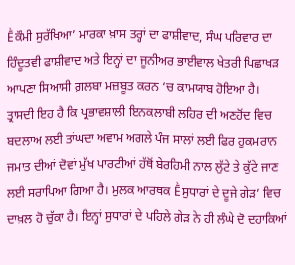Ḕਕੌਮੀ ਸੁਰੱਖਿਆ’ ਮਾਰਕਾ ਖ਼ਾਸ ਤਰ੍ਹਾਂ ਦਾ ਫਾਸ਼ੀਵਾਦ, ਸੰਘ ਪਰਿਵਾਰ ਦਾ ਹਿੰਦੂਤਵੀ ਫਾਸ਼ੀਵਾਦ ਅਤੇ ਇਨ੍ਹਾਂ ਦਾ ਜੂਨੀਅਰ ਭਾਈਵਾਲ ਖੇਤਰੀ ਪਿਛਾਖੜ ਆਪਣਾ ਸਿਆਸੀ ਗ਼ਲਬਾ ਮਜ਼ਬੂਤ ਕਰਨ ‘ਚ ਕਾਮਯਾਬ ਹੋਇਆ ਹੈ।
ਤ੍ਰਾਸਦੀ ਇਹ ਹੈ ਕਿ ਪ੍ਰਭਾਵਸ਼ਾਲੀ ਇਨਕਲਾਬੀ ਲਹਿਰ ਦੀ ਅਣਹੋਂਦ ਵਿਚ ਬਦਲਾਅ ਲਈ ਤਾਂਘਦਾ ਅਵਾਮ ਅਗਲੇ ਪੰਜ ਸਾਲਾਂ ਲਈ ਫਿਰ ਹੁਕਮਰਾਨ ਜਮਾਤ ਦੀਆਂ ਦੋਵਾਂ ਮੁੱਖ ਪਾਰਟੀਆਂ ਹੱਥੋਂ ਬੇਰਹਿਮੀ ਨਾਲ ਲੁੱਟੇ ਤੇ ਕੁੱਟੇ ਜਾਣ ਲਈ ਸਰਾਪਿਆ ਗਿਆ ਹੈ। ਮੁਲਕ ਆਰਥਕ Ḕਸੁਧਾਰਾਂ ਦੇ ਦੂਜੇ ਗੇੜ’ ਵਿਚ ਦਾਖ਼ਲ ਹੋ ਚੁੱਕਾ ਹੈ। ਇਨ੍ਹਾਂ ਸੁਧਾਰਾਂ ਦੇ ਪਹਿਲੇ ਗੇੜ ਨੇ ਹੀ ਲੰਘੇ ਦੋ ਦਹਾਕਿਆਂ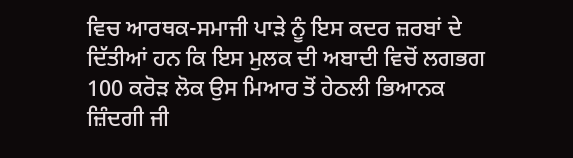ਵਿਚ ਆਰਥਕ-ਸਮਾਜੀ ਪਾੜੇ ਨੂੰ ਇਸ ਕਦਰ ਜ਼ਰਬਾਂ ਦੇ ਦਿੱਤੀਆਂ ਹਨ ਕਿ ਇਸ ਮੁਲਕ ਦੀ ਅਬਾਦੀ ਵਿਚੋਂ ਲਗਭਗ 100 ਕਰੋੜ ਲੋਕ ਉਸ ਮਿਆਰ ਤੋਂ ਹੇਠਲੀ ਭਿਆਨਕ ਜ਼ਿੰਦਗੀ ਜੀ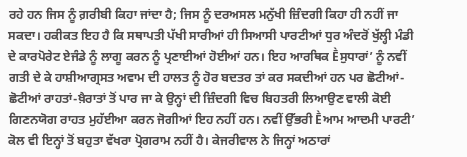ਰਹੇ ਹਨ ਜਿਸ ਨੂੰ ਗ਼ਰੀਬੀ ਕਿਹਾ ਜਾਂਦਾ ਹੈ; ਜਿਸ ਨੂੰ ਦਰਅਸਲ ਮਨੁੱਖੀ ਜ਼ਿੰਦਗੀ ਕਿਹਾ ਹੀ ਨਹੀਂ ਜਾ ਸਕਦਾ। ਹਕੀਕਤ ਇਹ ਹੈ ਕਿ ਸਥਾਪਤੀ ਪੱਖੀ ਸਾਰੀਆਂ ਹੀ ਸਿਆਸੀ ਪਾਰਟੀਆਂ ਧੁਰ ਅੰਦਰੋਂ ਖੁੱਲ੍ਹੀ ਮੰਡੀ ਦੇ ਕਾਰਪੋਰੇਟ ਏਜੰਡੇ ਨੂੰ ਲਾਗੂ ਕਰਨ ਨੂੰ ਪ੍ਰਣਾਈਆਂ ਹੋਈਆਂ ਹਨ। ਇਹ ਆਰਥਿਕ Ḕਸੁਧਾਰਾਂ’ ਨੂੰ ਨਵੀਂ ਗਤੀ ਦੇ ਕੇ ਹਾਸ਼ੀਆਗ੍ਰਸਤ ਅਵਾਮ ਦੀ ਹਾਲਤ ਨੂੰ ਹੋਰ ਬਦਤਰ ਤਾਂ ਕਰ ਸਕਦੀਆਂ ਹਨ ਪਰ ਛੋਟੀਆਂ-ਛੋਟੀਆਂ ਰਾਹਤਾਂ-ਖ਼ੈਰਾਤਾਂ ਤੋਂ ਪਾਰ ਜਾ ਕੇ ਉਨ੍ਹਾਂ ਦੀ ਜ਼ਿੰਦਗੀ ਵਿਚ ਬਿਹਤਰੀ ਲਿਆਉਣ ਵਾਲੀ ਕੋਈ ਗਿਣਨਯੋਗ ਰਾਹਤ ਮੁਹੱਈਆ ਕਰਨ ਜੋਗੀਆਂ ਇਹ ਨਹੀਂ ਹਨ। ਨਵੀਂ ਉੱਭਰੀ Ḕਆਮ ਆਦਮੀ ਪਾਰਟੀ’ ਕੋਲ ਵੀ ਇਨ੍ਹਾਂ ਤੋਂ ਬਹੁਤਾ ਵੱਖਰਾ ਪ੍ਰੋਗਰਾਮ ਨਹੀਂ ਹੈ। ਕੇਜਰੀਵਾਲ ਨੇ ਜਿਨ੍ਹਾਂ ਅਠਾਰਾਂ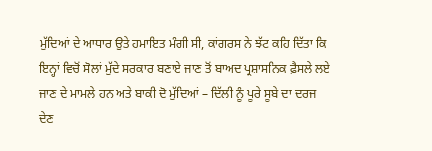ਮੁੱਦਿਆਂ ਦੇ ਆਧਾਰ ਉਤੇ ਹਮਾਇਤ ਮੰਗੀ ਸੀ, ਕਾਂਗਰਸ ਨੇ ਝੱਟ ਕਹਿ ਦਿੱਤਾ ਕਿ ਇਨ੍ਹਾਂ ਵਿਚੋਂ ਸੋਲਾਂ ਮੁੱਦੇ ਸਰਕਾਰ ਬਣਾਏ ਜਾਣ ਤੋਂ ਬਾਅਦ ਪ੍ਰਸ਼ਾਸਨਿਕ ਫ਼ੈਸਲੇ ਲਏ ਜਾਣ ਦੇ ਮਾਮਲੇ ਹਨ ਅਤੇ ਬਾਕੀ ਦੋ ਮੁੱਦਿਆਂ – ਦਿੱਲੀ ਨੂੰ ਪੂਰੇ ਸੂਬੇ ਦਾ ਦਰਜ ਦੇਣ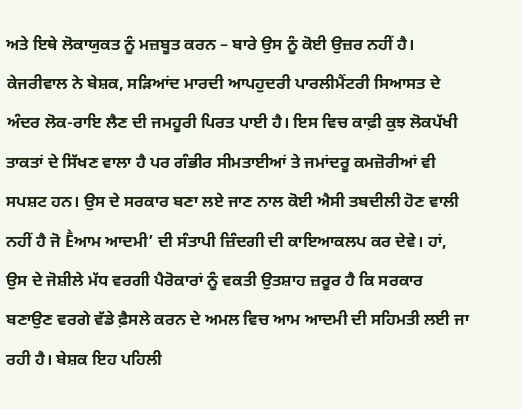ਅਤੇ ਇਥੇ ਲੋਕਾਯੁਕਤ ਨੂੰ ਮਜ਼ਬੂਤ ਕਰਨ – ਬਾਰੇ ਉਸ ਨੂੰ ਕੋਈ ਉਜ਼ਰ ਨਹੀਂ ਹੈ।
ਕੇਜਰੀਵਾਲ ਨੇ ਬੇਸ਼ਕ, ਸੜਿਆਂਦ ਮਾਰਦੀ ਆਪਹੁਦਰੀ ਪਾਰਲੀਮੈਂਟਰੀ ਸਿਆਸਤ ਦੇ ਅੰਦਰ ਲੋਕ-ਰਾਇ ਲੈਣ ਦੀ ਜਮਹੂਰੀ ਪਿਰਤ ਪਾਈ ਹੈ। ਇਸ ਵਿਚ ਕਾਫ਼ੀ ਕੁਝ ਲੋਕਪੱਖੀ ਤਾਕਤਾਂ ਦੇ ਸਿੱਖਣ ਵਾਲਾ ਹੈ ਪਰ ਗੰਭੀਰ ਸੀਮਤਾਈਆਂ ਤੇ ਜਮਾਂਦਰੂ ਕਮਜ਼ੋਰੀਆਂ ਵੀ ਸਪਸ਼ਟ ਹਨ। ਉਸ ਦੇ ਸਰਕਾਰ ਬਣਾ ਲਏ ਜਾਣ ਨਾਲ ਕੋਈ ਐਸੀ ਤਬਦੀਲੀ ਹੋਣ ਵਾਲੀ ਨਹੀਂ ਹੈ ਜੋ Ḕਆਮ ਆਦਮੀ’ ਦੀ ਸੰਤਾਪੀ ਜ਼ਿੰਦਗੀ ਦੀ ਕਾਇਆਕਲਪ ਕਰ ਦੇਵੇ। ਹਾਂ, ਉਸ ਦੇ ਜੋਸ਼ੀਲੇ ਮੱਧ ਵਰਗੀ ਪੈਰੋਕਾਰਾਂ ਨੂੰ ਵਕਤੀ ਉਤਸ਼ਾਹ ਜ਼ਰੂਰ ਹੈ ਕਿ ਸਰਕਾਰ ਬਣਾਉਣ ਵਰਗੇ ਵੱਡੇ ਫ਼ੈਸਲੇ ਕਰਨ ਦੇ ਅਮਲ ਵਿਚ ਆਮ ਆਦਮੀ ਦੀ ਸਹਿਮਤੀ ਲਈ ਜਾ ਰਹੀ ਹੈ। ਬੇਸ਼ਕ ਇਹ ਪਹਿਲੀ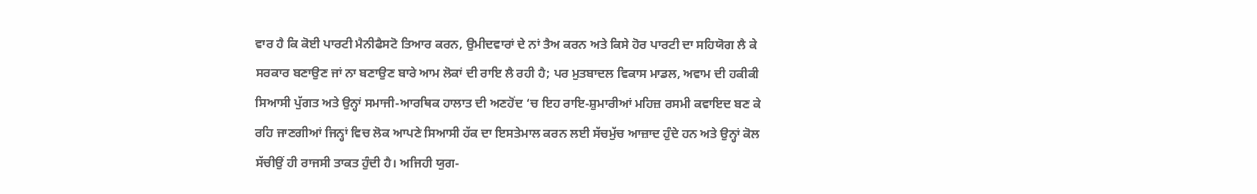ਵਾਰ ਹੈ ਕਿ ਕੋਈ ਪਾਰਟੀ ਮੈਨੀਫੈਸਟੋ ਤਿਆਰ ਕਰਨ, ਉਮੀਦਵਾਰਾਂ ਦੇ ਨਾਂ ਤੈਅ ਕਰਨ ਅਤੇ ਕਿਸੇ ਹੋਰ ਪਾਰਟੀ ਦਾ ਸਹਿਯੋਗ ਲੈ ਕੇ ਸਰਕਾਰ ਬਣਾਉਣ ਜਾਂ ਨਾ ਬਣਾਉਣ ਬਾਰੇ ਆਮ ਲੋਕਾਂ ਦੀ ਰਾਇ ਲੈ ਰਹੀ ਹੈ; ਪਰ ਮੁਤਬਾਦਲ ਵਿਕਾਸ ਮਾਡਲ, ਅਵਾਮ ਦੀ ਹਕੀਕੀ ਸਿਆਸੀ ਪੁੱਗਤ ਅਤੇ ਉਨ੍ਹਾਂ ਸਮਾਜੀ-ਆਰਥਿਕ ਹਾਲਾਤ ਦੀ ਅਣਹੋਂਦ ‘ਚ ਇਹ ਰਾਇ-ਸ਼ੁਮਾਰੀਆਂ ਮਹਿਜ਼ ਰਸਮੀ ਕਵਾਇਦ ਬਣ ਕੇ ਰਹਿ ਜਾਣਗੀਆਂ ਜਿਨ੍ਹਾਂ ਵਿਚ ਲੋਕ ਆਪਣੇ ਸਿਆਸੀ ਹੱਕ ਦਾ ਇਸਤੇਮਾਲ ਕਰਨ ਲਈ ਸੱਚਮੁੱਚ ਆਜ਼ਾਦ ਹੁੰਦੇ ਹਨ ਅਤੇ ਉਨ੍ਹਾਂ ਕੋਲ ਸੱਚੀਉਂ ਹੀ ਰਾਜਸੀ ਤਾਕਤ ਹੁੰਦੀ ਹੈ। ਅਜਿਹੀ ਯੁਗ-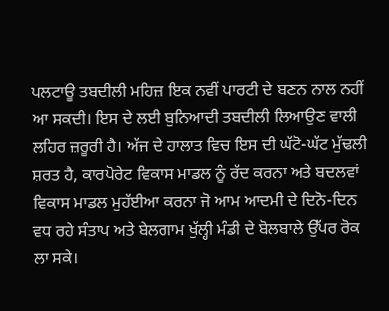ਪਲਟਾਊ ਤਬਦੀਲੀ ਮਹਿਜ਼ ਇਕ ਨਵੀਂ ਪਾਰਟੀ ਦੇ ਬਣਨ ਨਾਲ ਨਹੀਂ ਆ ਸਕਦੀ। ਇਸ ਦੇ ਲਈ ਬੁਨਿਆਦੀ ਤਬਦੀਲੀ ਲਿਆਉਣ ਵਾਲੀ ਲਹਿਰ ਜ਼ਰੂਰੀ ਹੈ। ਅੱਜ ਦੇ ਹਾਲਾਤ ਵਿਚ ਇਸ ਦੀ ਘੱਟੋ-ਘੱਟ ਮੁੱਢਲੀ ਸ਼ਰਤ ਹੈ, ਕਾਰਪੋਰੇਟ ਵਿਕਾਸ ਮਾਡਲ ਨੂੰ ਰੱਦ ਕਰਨਾ ਅਤੇ ਬਦਲਵਾਂ ਵਿਕਾਸ ਮਾਡਲ ਮੁਹੱਈਆ ਕਰਨਾ ਜੋ ਆਮ ਆਦਮੀ ਦੇ ਦਿਨੋ-ਦਿਨ ਵਧ ਰਹੇ ਸੰਤਾਪ ਅਤੇ ਬੇਲਗਾਮ ਖੁੱਲ੍ਹੀ ਮੰਡੀ ਦੇ ਬੋਲਬਾਲੇ ਉੱਪਰ ਰੋਕ ਲਾ ਸਕੇ।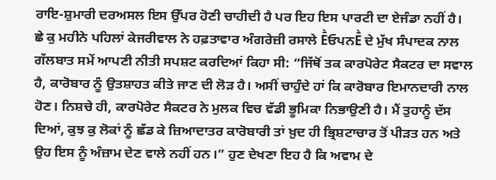ਰਾਇ-ਸ਼ੁਮਾਰੀ ਦਰਅਸਲ ਇਸ ਉੱਪਰ ਹੋਣੀ ਚਾਹੀਦੀ ਹੈ ਪਰ ਇਹ ਇਸ ਪਾਰਟੀ ਦਾ ਏਜੰਡਾ ਨਹੀਂ ਹੈ।
ਛੇ ਕੁ ਮਹੀਨੇ ਪਹਿਲਾਂ ਕੇਜਰੀਵਾਲ ਨੇ ਹਫ਼ਤਾਵਾਰ ਅੰਗਰੇਜ਼ੀ ਰਸਾਲੇ ḔਓਪਨḔ ਦੇ ਮੁੱਖ ਸੰਪਾਦਕ ਨਾਲ ਗੱਲਬਾਤ ਸਮੇਂ ਆਪਣੀ ਨੀਤੀ ਸਪਸ਼ਟ ਕਰਦਿਆਂ ਕਿਹਾ ਸੀ: “ਜਿੱਥੋਂ ਤਕ ਕਾਰਪੋਰੇਟ ਸੈਕਟਰ ਦਾ ਸਵਾਲ ਹੈ, ਕਾਰੋਬਾਰ ਨੂੰ ਉਤਸ਼ਾਹਤ ਕੀਤੇ ਜਾਣ ਦੀ ਲੋੜ ਹੈ। ਅਸੀਂ ਚਾਹੁੰਦੇ ਹਾਂ ਕਿ ਕਾਰੋਬਾਰ ਇਮਾਨਦਾਰੀ ਨਾਲ ਹੋਣ। ਨਿਸ਼ਚੇ ਹੀ, ਕਾਰਪੋਰੇਟ ਸੈਕਟਰ ਨੇ ਮੁਲਕ ਵਿਚ ਵੱਡੀ ਭੂਮਿਕਾ ਨਿਭਾਉਣੀ ਹੈ। ਮੈਂ ਤੁਹਾਨੂੰ ਦੱਸ ਦਿਆਂ, ਕੁਝ ਕੁ ਲੋਕਾਂ ਨੂੰ ਛੱਡ ਕੇ ਜ਼ਿਆਦਾਤਰ ਕਾਰੋਬਾਰੀ ਤਾਂ ਖ਼ੁਦ ਹੀ ਭ੍ਰਿਸ਼ਟਾਚਾਰ ਤੋਂ ਪੀੜਤ ਹਨ ਅਤੇ ਉਹ ਇਸ ਨੂੰ ਅੰਜ਼ਾਮ ਦੇਣ ਵਾਲੇ ਨਹੀਂ ਹਨ।” ਹੁਣ ਦੇਖਣਾ ਇਹ ਹੈ ਕਿ ਅਵਾਮ ਦੇ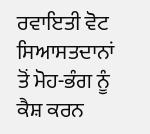ਰਵਾਇਤੀ ਵੋਟ ਸਿਆਸਤਦਾਨਾਂ ਤੋਂ ਮੋਹ-ਭੰਗ ਨੂੰ ਕੈਸ਼ ਕਰਨ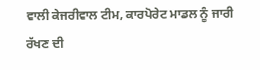ਵਾਲੀ ਕੇਜਰੀਵਾਲ ਟੀਮ, ਕਾਰਪੋਰੇਟ ਮਾਡਲ ਨੂੰ ਜਾਰੀ ਰੱਖਣ ਦੀ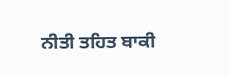ਨੀਤੀ ਤਹਿਤ ਬਾਕੀ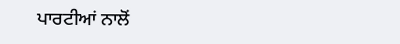ਪਾਰਟੀਆਂ ਨਾਲੋਂ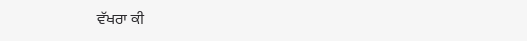ਵੱਖਰਾ ਕੀ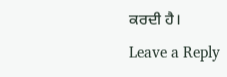ਕਰਦੀ ਹੈ।
Leave a Reply